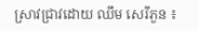ស្រាវជ្រាវដោយ ឈឹម សេរីភួន ៖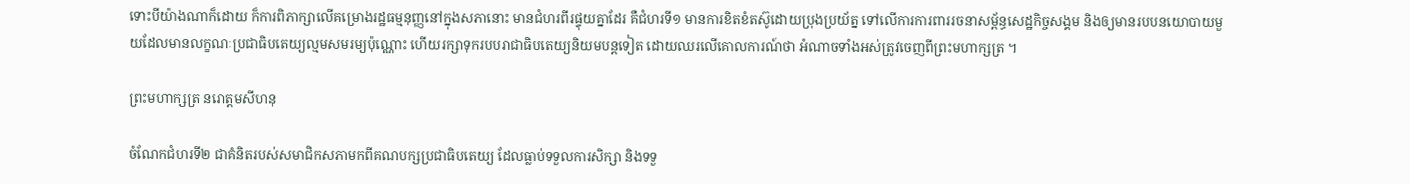ទោះបីយ៉ាងណាក៏ដោយ ក៏ការពិភាក្សាលើគម្រោងរដ្ឋធម្មនុញ្ញនៅក្នុងសភានោះ មានជំហរពីរផ្ទុយគ្នាដែរ គឺជំហរទី១ មានការខិតខំតស៊ូដោយប្រុងប្រយ័ត្ន ទៅលើការការពាររចនាសម្ព័ន្ធសេដ្ឋកិច្ចសង្គម និងឲ្យមានរបបនយោបាយមួយដែលមានលក្ខណៈប្រជាធិបតេយ្យល្មមសមរម្យប៉ុណ្ណោះ ហើយរក្សាទុករបបរាជាធិបតេយ្យនិយមបន្តទៀត ដោយឈរលើគោលការណ៍ថា អំណាចទាំងអស់ត្រូវចេញពីព្រះមហាក្សត្រ ។

ព្រះមហាក្សត្រ នរោត្តមសីហនុ

ចំណែកជំហរទី២ ជាគំនិតរបស់សមាជិកសភាមកពីគណបក្សប្រជាធិបតេយ្យ ដែលធ្លាប់ទទួលការសិក្សា និងទទួ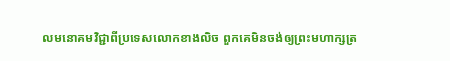លមនោគមវិជ្ជាពីប្រទេសលោកខាងលិច ពួកគេមិនចង់ឲ្យព្រះមហាក្សត្រ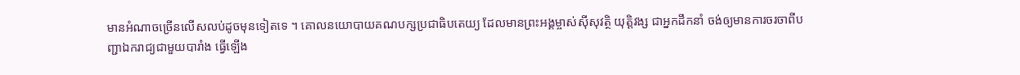មានអំណាចច្រើនលើសលប់ដូចមុនទៀតទេ ។ គោលនយោបាយគណបក្សប្រជាធិបតេយ្យ ដែលមានព្រះអង្គម្ចាស់ស៊ីសុវត្ថិ យុត្តិវង្ស ជាអ្នកដឹកនាំ ចង់ឲ្យមានការចរចាពីបញ្ជាឯករាជ្យជាមួយបារាំង ធ្វើឡើង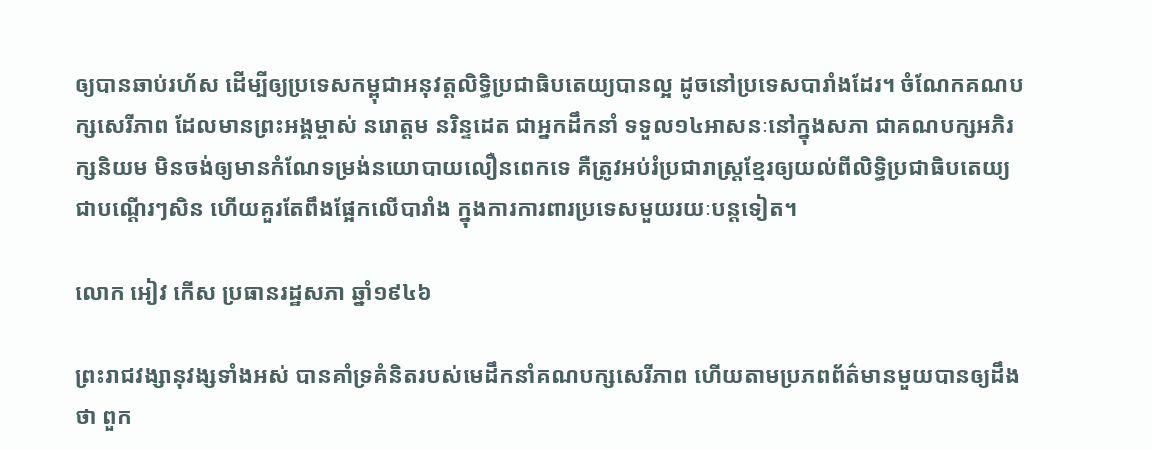ឲ្យបានឆាប់រហ័ស ដើម្បីឲ្យប្រទេសកម្ពុជាអនុវត្តលិទ្ធិប្រជាធិបតេយ្យបានល្អ ដូចនៅប្រទេសបារាំងដែរ។ ចំណែកគណបក្សសេរីភាព ដែលមានព្រះអង្គម្ចាស់ នរោត្តម នរិន្ទដេត ជាអ្នកដឹកនាំ ទទួល១៤អាសនៈនៅក្នុងសភា ជាគណបក្សអភិរក្សនិយម មិនចង់ឲ្យមានកំណែទម្រង់នយោបាយលឿនពេកទេ គឺត្រូវអប់រំប្រជារាស្ត្រខ្មែរឲ្យយល់ពីលិទ្ធិប្រជាធិបតេយ្យជាបណ្តើរៗសិន ហើយគួរតែពឹងផ្អែកលើបារាំង ក្នុងការការពារប្រទេសមួយរយៈបន្តទៀត។

លោក អៀវ កើស ប្រធានរដ្ឋសភា ឆ្នាំ១៩៤៦

ព្រះរាជវង្សានុវង្សទាំងអស់ បានគាំទ្រគំនិតរបស់មេដឹកនាំគណបក្សសេរីភាព ហើយតាមប្រភពព័ត៌មានមួយបានឲ្យដឹងថា ពួក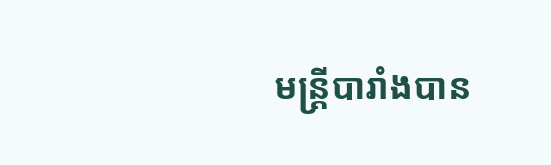មន្ត្រីបារាំងបាន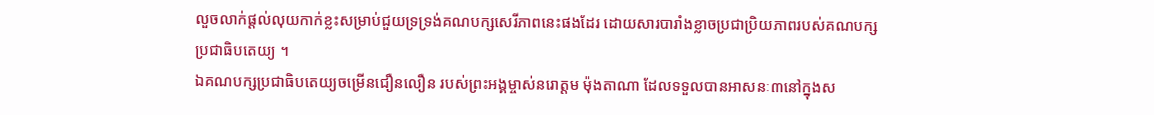លួចលាក់ផ្តល់លុយកាក់ខ្លះសម្រាប់ជួយទ្រទ្រង់គណបក្សសេរីភាពនេះផងដែរ ដោយសារបារាំងខ្លាចប្រជាប្រិយភាពរបស់គណបក្សប្រជាធិបតេយ្យ ។
ឯគណបក្សប្រជាធិបតេយ្យចម្រើនជឿនលឿន របស់ព្រះអង្គម្ចាស់នរោត្តម ម៉ុងតាណា ដែលទទួលបានអាសនៈ៣នៅក្នុងស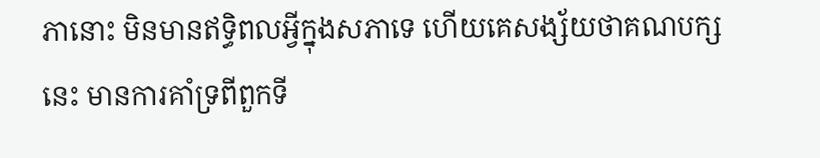ភានោះ មិនមានឥទ្ធិពលអ្វីក្នុងសភាទេ ហើយគេសង្ស័យថាគណបក្សនេះ មានការគាំទ្រពីពួកទី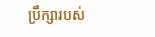ប្រឹក្សារបស់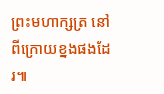ព្រះមហាក្សត្រ នៅពីក្រោយខ្នងផងដែរ៕